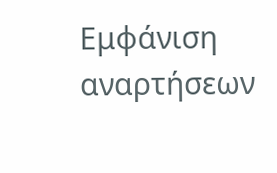Εμφάνιση αναρτήσεων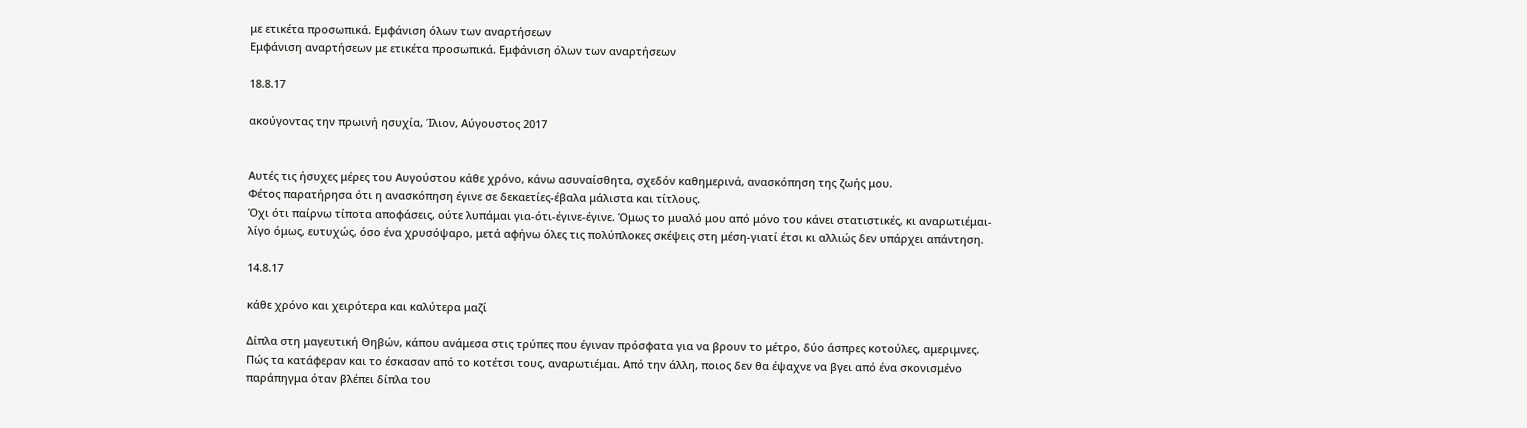με ετικέτα προσωπικά. Εμφάνιση όλων των αναρτήσεων
Εμφάνιση αναρτήσεων με ετικέτα προσωπικά. Εμφάνιση όλων των αναρτήσεων

18.8.17

ακούγοντας την πρωινή ησυχία, Ίλιον, Αύγουστος 2017


Αυτές τις ήσυχες μέρες του Αυγούστου κάθε χρόνο, κάνω ασυναίσθητα, σχεδόν καθημερινά, ανασκόπηση της ζωής μου.
Φέτος παρατήρησα ότι η ανασκόπηση έγινε σε δεκαετίες-έβαλα μάλιστα και τίτλους.
Όχι ότι παίρνω τίποτα αποφάσεις, ούτε λυπάμαι για-ότι-έγινε-έγινε. Όμως το μυαλό μου από μόνο του κάνει στατιστικές, κι αναρωτιέμαι-λίγο όμως, ευτυχώς, όσο ένα χρυσόψαρο, μετά αφήνω όλες τις πολύπλοκες σκέψεις στη μέση-γιατί έτσι κι αλλιώς δεν υπάρχει απάντηση.

14.8.17

κάθε χρόνο και χειρότερα και καλύτερα μαζί

Δίπλα στη μαγευτική Θηβών, κάπου ανάμεσα στις τρύπες που έγιναν πρόσφατα για να βρουν το μέτρο, δύο άσπρες κοτούλες, αμεριμνες. Πώς τα κατάφεραν και το έσκασαν από το κοτέτσι τους, αναρωτιέμαι. Από την άλλη, ποιος δεν θα έψαχνε να βγει από ένα σκονισμένο παράπηγμα όταν βλέπει δίπλα του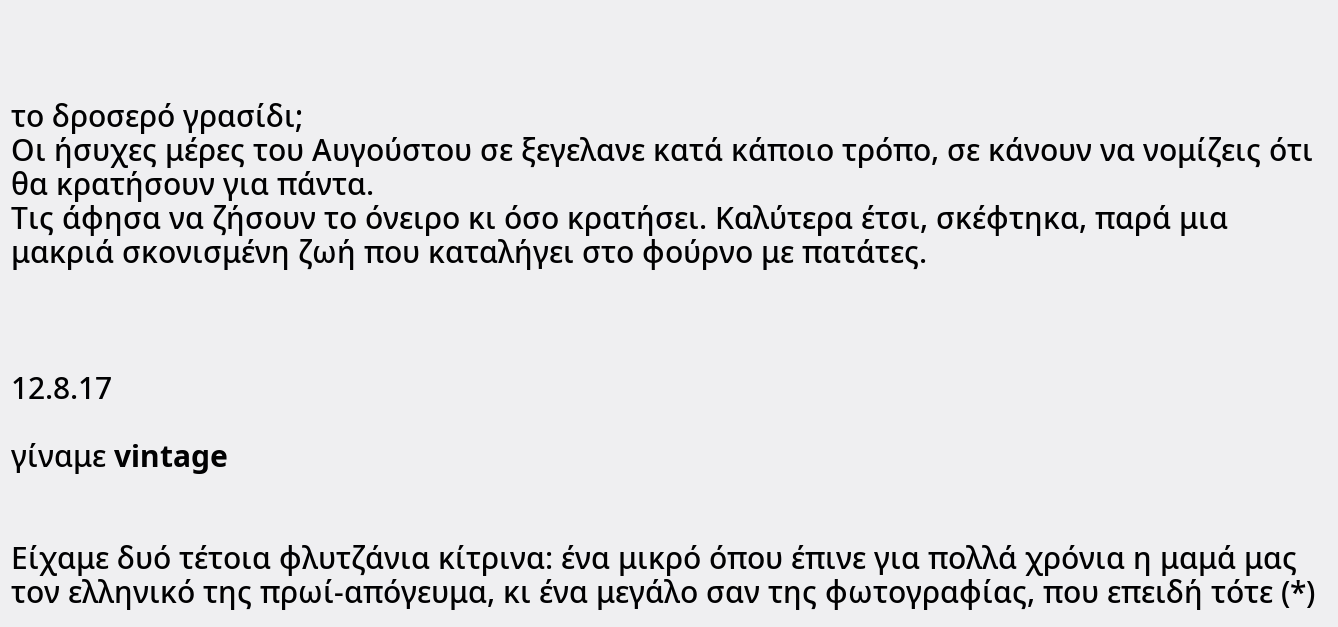το δροσερό γρασίδι;
Οι ήσυχες μέρες του Αυγούστου σε ξεγελανε κατά κάποιο τρόπο, σε κάνουν να νομίζεις ότι θα κρατήσουν για πάντα.
Τις άφησα να ζήσουν το όνειρο κι όσο κρατήσει. Καλύτερα έτσι, σκέφτηκα, παρά μια μακριά σκονισμένη ζωή που καταλήγει στο φούρνο με πατάτες.



12.8.17

γίναμε vintage


Είχαμε δυό τέτοια φλυτζάνια κίτρινα: ένα μικρό όπου έπινε για πολλά χρόνια η μαμά μας τον ελληνικό της πρωί-απόγευμα, κι ένα μεγάλο σαν της φωτογραφίας, που επειδή τότε (*)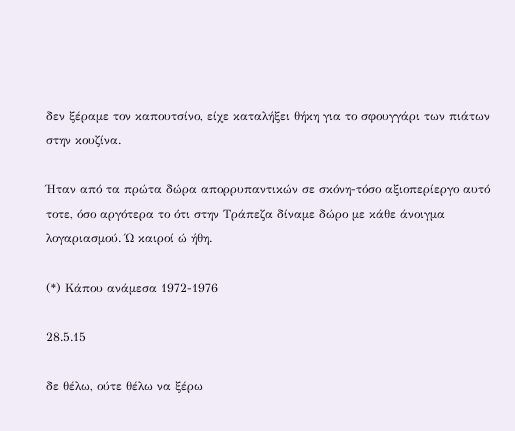δεν ξέραμε τον καπουτσίνο, είχε καταλήξει θήκη για το σφουγγάρι των πιάτων στην κουζίνα.

Ήταν από τα πρώτα δώρα απορρυπαντικών σε σκόνη-τόσο αξιοπερίεργο αυτό τοτε, όσο αργότερα το ότι στην Τράπεζα δίναμε δώρο με κάθε άνοιγμα λογαριασμού. Ώ καιροί ώ ήθη.

(*) Κάπου ανάμεσα 1972-1976

28.5.15

δε θέλω, ούτε θέλω να ξέρω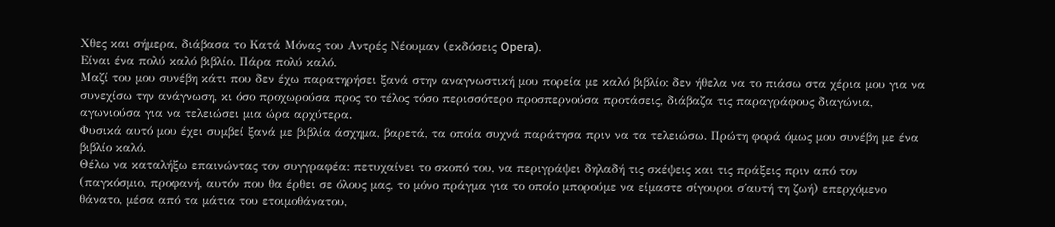Χθες και σήμερα, διάβασα το Κατά Μόνας του Αντρές Νέουμαν (εκδόσεις Opera).
Eίναι ένα πολύ καλό βιβλίο. Πάρα πολύ καλό.
Μαζί του μου συνέβη κάτι που δεν έχω παρατηρήσει ξανά στην αναγνωστική μου πορεία με καλό βιβλίο: δεν ήθελα να το πιάσω στα χέρια μου για να συνεχίσω την ανάγνωση, κι όσο προχωρούσα προς το τέλος τόσο περισσότερο προσπερνούσα προτάσεις, διάβαζα τις παραγράφους διαγώνια, αγωνιούσα για να τελειώσει μια ώρα αρχύτερα.
Φυσικά αυτό μου έχει συμβεί ξανά με βιβλία άσχημα, βαρετά, τα οποία συχνά παράτησα πριν να τα τελειώσω. Πρώτη φορά όμως μου συνέβη με ένα βιβλίο καλό.
Θέλω να καταλήξω επαινώντας τον συγγραφέα: πετυχαίνει το σκοπό του, να περιγράψει δηλαδή τις σκέψεις και τις πράξεις πριν από τον (παγκόσμιο, προφανή, αυτόν που θα έρθει σε όλους μας, το μόνο πράγμα για το οποίο μπορούμε να είμαστε σίγουροι σ΄αυτή τη ζωή) επερχόμενο θάνατο, μέσα από τα μάτια του ετοιμοθάνατου,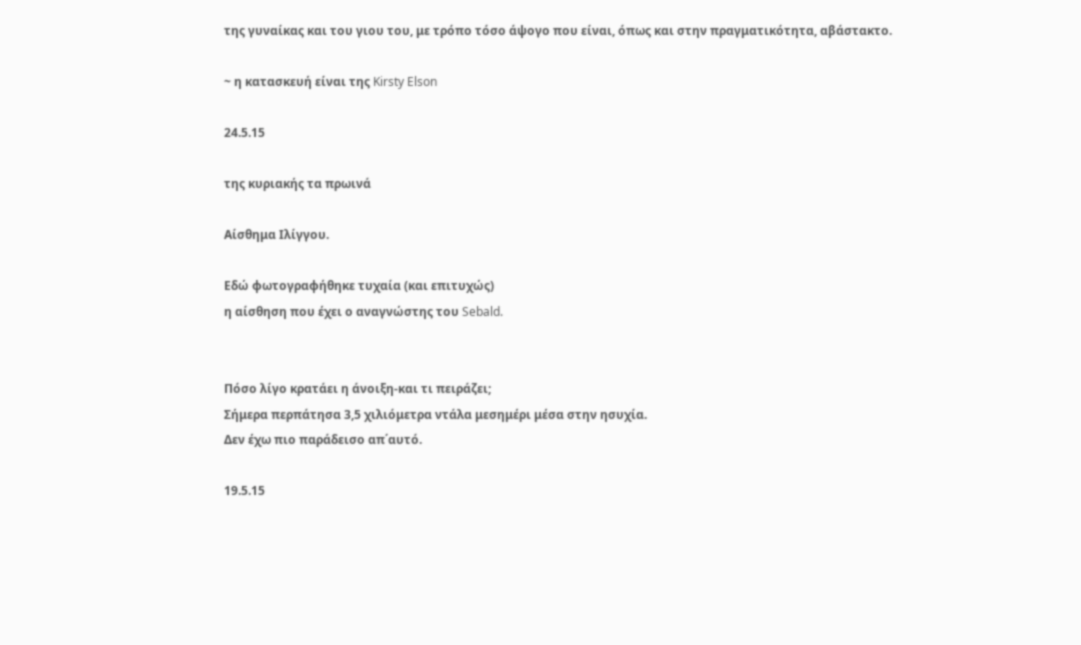της γυναίκας και του γιου του, με τρόπο τόσο άψογο που είναι, όπως και στην πραγματικότητα, αβάστακτο.

~ η κατασκευή είναι της Kirsty Elson

24.5.15

της κυριακής τα πρωινά

Αίσθημα Ιλίγγου.

Εδώ φωτογραφήθηκε τυχαία (και επιτυχώς)
η αίσθηση που έχει ο αναγνώστης του Sebald.


Πόσο λίγο κρατάει η άνοιξη-και τι πειράζει;
Σήμερα περπάτησα 3,5 χιλιόμετρα ντάλα μεσημέρι μέσα στην ησυχία.
Δεν έχω πιο παράδεισο απ΄αυτό.

19.5.15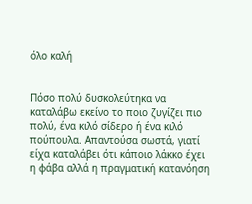όλο καλή


Πόσο πολύ δυσκολεύτηκα να καταλάβω εκείνο το ποιο ζυγίζει πιο πολύ, ένα κιλό σίδερο ή ένα κιλό πούπουλα. Απαντούσα σωστά, γιατί είχα καταλάβει ότι κάποιο λάκκο έχει η φάβα αλλά η πραγματική κατανόηση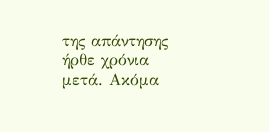της απάντησης ήρθε χρόνια μετά. Ακόμα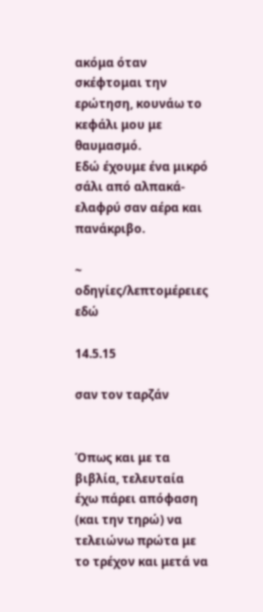ακόμα όταν σκέφτομαι την ερώτηση, κουνάω το κεφάλι μου με θαυμασμό.
Εδώ έχουμε ένα μικρό σάλι από αλπακά-ελαφρύ σαν αέρα και πανάκριβο.

~ οδηγίες/λεπτομέρειες εδώ

14.5.15

σαν τον ταρζάν


Όπως και με τα βιβλία, τελευταία έχω πάρει απόφαση (και την τηρώ) να τελειώνω πρώτα με το τρέχον και μετά να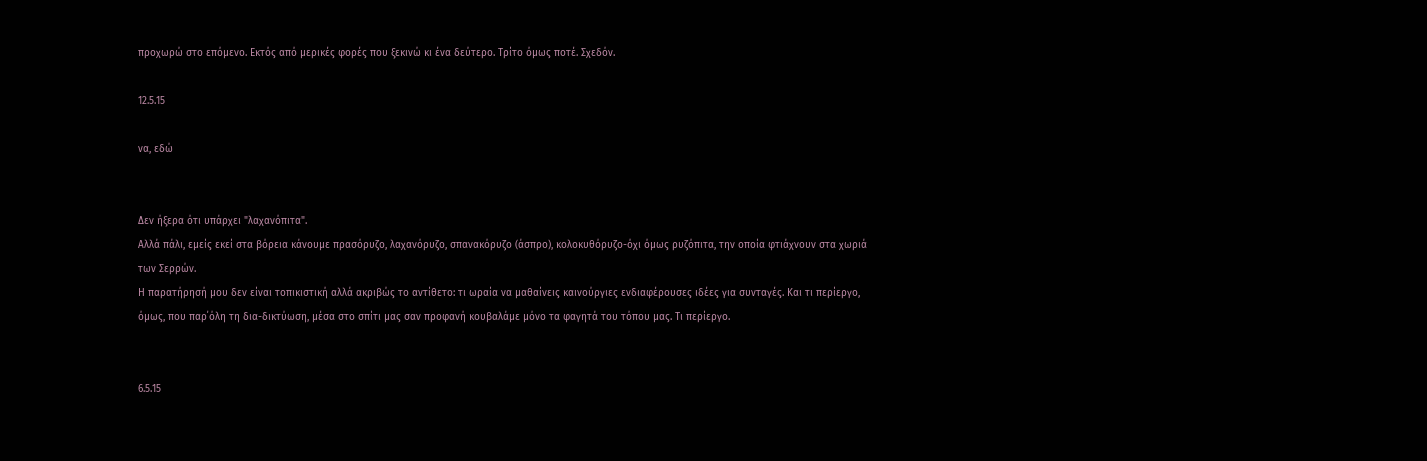προχωρώ στο επόμενο. Εκτός από μερικές φορές που ξεκινώ κι ένα δεύτερο. Τρίτο όμως ποτέ. Σχεδόν.

12.5.15

να, εδώ


Δεν ήξερα ότι υπάρχει "λαχανόπιτα".
Αλλά πάλι, εμείς εκεί στα βόρεια κάνουμε πρασόρυζο, λαχανόρυζο, σπανακόρυζο (άσπρο), κολοκυθόρυζο-όχι όμως ρυζόπιτα, την οποία φτιάχνουν στα χωριά των Σερρών.
Η παρατήρησή μου δεν είναι τοπικιστική αλλά ακριβώς το αντίθετο: τι ωραία να μαθαίνεις καινούργιες ενδιαφέρουσες ιδέες για συνταγές. Και τι περίεργο, όμως, που παρ΄όλη τη δια-δικτύωση, μέσα στο σπίτι μας σαν προφανή κουβαλάμε μόνο τα φαγητά του τόπου μας. Τι περίεργο.


6.5.15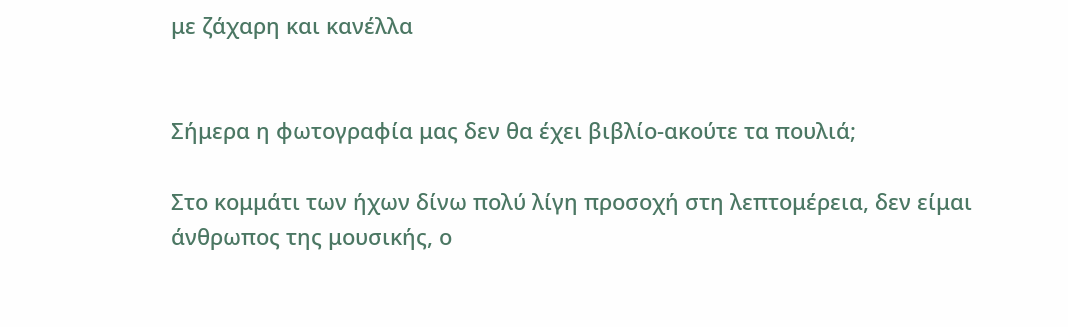με ζάχαρη και κανέλλα


Σήμερα η φωτογραφία μας δεν θα έχει βιβλίο-ακούτε τα πουλιά;

Στο κομμάτι των ήχων δίνω πολύ λίγη προσοχή στη λεπτομέρεια, δεν είμαι άνθρωπος της μουσικής, ο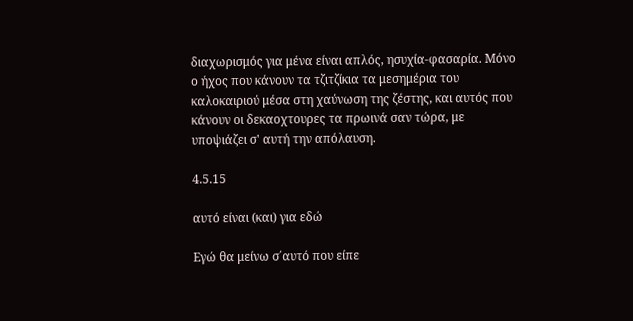διαχωρισμός για μένα είναι απλός, ησυχία-φασαρία. Μόνο ο ήχος που κάνουν τα τζιτζίκια τα μεσημέρια του καλοκαιριού μέσα στη χαύνωση της ζέστης, και αυτός που κάνουν οι δεκαοχτουρες τα πρωινά σαν τώρα, με υποψιάζει σ' αυτή την απόλαυση.

4.5.15

αυτό είναι (και) για εδώ

Εγώ θα μείνω σ΄αυτό που είπε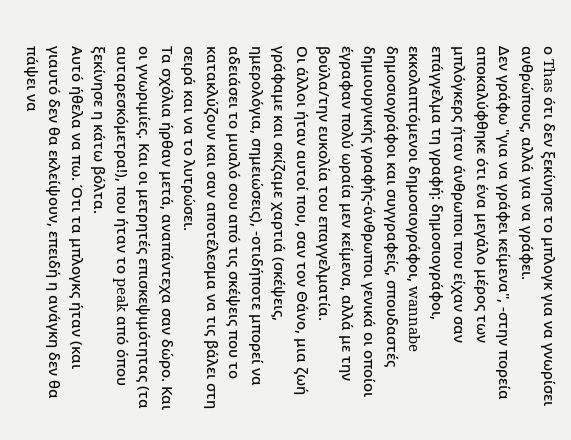ο Thas ότι δεν ξεκίνησε το μπλογκ για να γνωρίσει ανθρώπους, αλλά για να γράφει.
Δεν γράφω "για να γράφει κείμενα", -στην πορεία αποκαλύφθηκε ότι ένα μεγάλο μέρος των μπλόγκερς ήταν άνθρωποι που είχαν σαν επάγγελμα τη γραφή: δημοσιογράφοι, εκκολαπτόμενοι δημοσιογράφοι, wannabe δημοσιογράφοι και συγγραφείς, σπουδαστές δημιουργικής γραφής-άνθρωποι γενικά οι οποίοι έγραφαν πολύ ωραία μεν κείμενα, αλλά με την βούλα/την ευκολία του επαγγελματία.
Οι άλλοι ήταν αυτοί που, σαν τον Θάνο, μια ζωή γράφαμε και σκίζαμε χαρτιά (σκέψεις, ημερολόγια, σημειώσεις), -οτιδήποτε μπορεί να αδειάσει το μυαλό σου από τις σκέψεις που το κατακλύζουν και σαν αποτέλεσμα να τις βάλει στη σειρά και να το λυτρώσει.
Τα σχόλια ήρθαν μετά, αναπάντεχα σαν δώρο. Και οι γνωριμίες. Και οι μετρητές επισκεψιμότητας (τα αυταρεσκόμετρα!), που ήταν το peak από όπου ξεκίνησε η κάτω βόλτα.
Αυτό ήθελα να πω. Ότι τα μπλογκς ήταν (και γιαυτό δεν θα εκλείψουν, επειδή η ανάγκη δεν θα πάψει να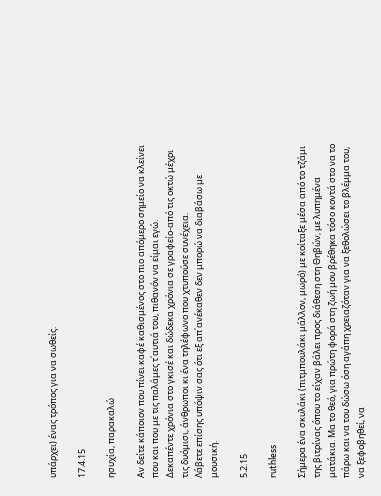υπάρχει) ένας τρόπος για να σωθείς.

17.4.15

ησυχία, παρακαλώ

Αν δείτε κάποιον που πίνει καφέ καθισμένος στο πιο απόμερο σημείο να κλείνει που και που με τις παλάμες τ΄αυτιά του, πιθανόν να είμαι εγώ.
Δεκαπέντε χρόνια στο γκισέ και δώδεκα χρόνια σε γραφείο-από τις οκτώ μέχρι τις δυόμισι, άνθρωποι κι ένα τηλέφωνο που χτυπούσε συνέχεια.
Λάβετε επίσης υπόψιν σας ότι εξ απ΄ανέκαθεν δεν μπορώ να διαβάσω με μουσική.

5.2.15

ruthless

Σήμερα ένα σκυλάκι (πιτμπουλάκι μάλλον, μωρό) με κοίταξε μέσα από το τζάμι της βιτρίνας όπου το είχαν βάλει προς διάθεση στη Θηβών, με λυπημένα ματάκια. Μα το θεό, για πρώτη φορά στη ζωή μου βρέθηκα τόσο κοντά στο να το πάρω και να του δώσω όση αγάπη χρειαζόταν για να ξεθολώσει το βλέμμα του, να ξεφοβηθεί, να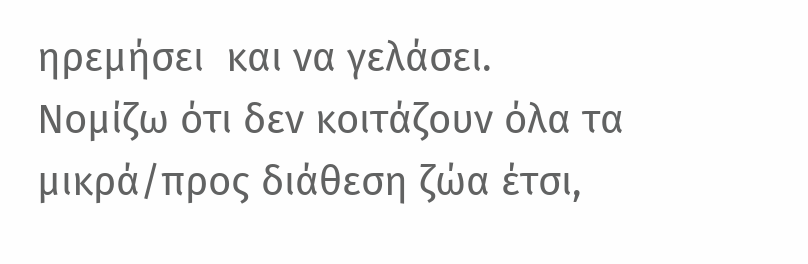ηρεμήσει  και να γελάσει.
Νομίζω ότι δεν κοιτάζουν όλα τα μικρά/προς διάθεση ζώα έτσι,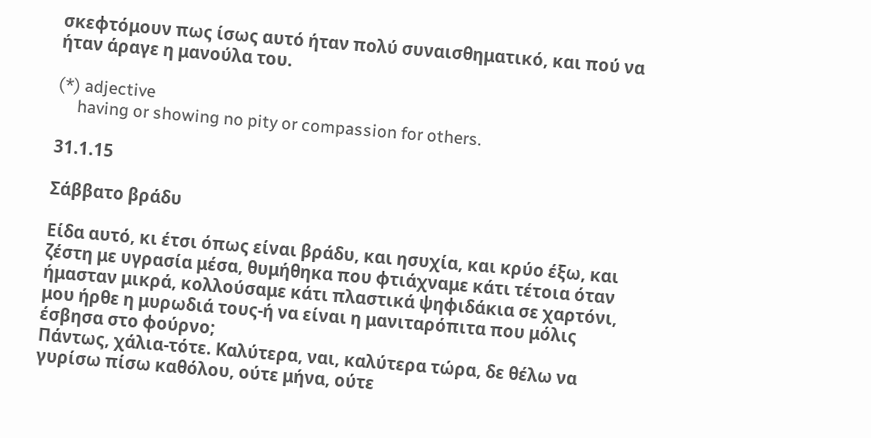σκεφτόμουν πως ίσως αυτό ήταν πολύ συναισθηματικό, και πού να ήταν άραγε η μανούλα του.

(*) adjective
     having or showing no pity or compassion for others.

31.1.15

Σάββατο βράδυ

Είδα αυτό, κι έτσι όπως είναι βράδυ, και ησυχία, και κρύο έξω, και ζέστη με υγρασία μέσα, θυμήθηκα που φτιάχναμε κάτι τέτοια όταν ήμασταν μικρά, κολλούσαμε κάτι πλαστικά ψηφιδάκια σε χαρτόνι, μου ήρθε η μυρωδιά τους-ή να είναι η μανιταρόπιτα που μόλις έσβησα στο φούρνο;
Πάντως, χάλια-τότε. Καλύτερα, ναι, καλύτερα τώρα, δε θέλω να γυρίσω πίσω καθόλου, ούτε μήνα, ούτε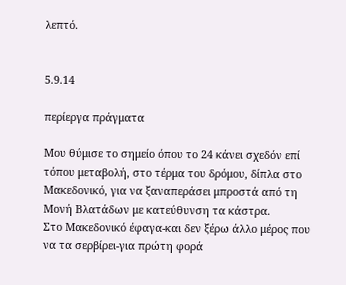λεπτό.


5.9.14

περίεργα πράγματα

Μου θύμισε το σημείο όπου το 24 κάνει σχεδόν επί τόπου μεταβολή, στο τέρμα του δρόμου, δίπλα στο Μακεδονικό, για να ξαναπεράσει μπροστά από τη Μονή Βλατάδων με κατεύθυνση τα κάστρα.
Στο Μακεδονικό έφαγα-και δεν ξέρω άλλο μέρος που να τα σερβίρει-για πρώτη φορά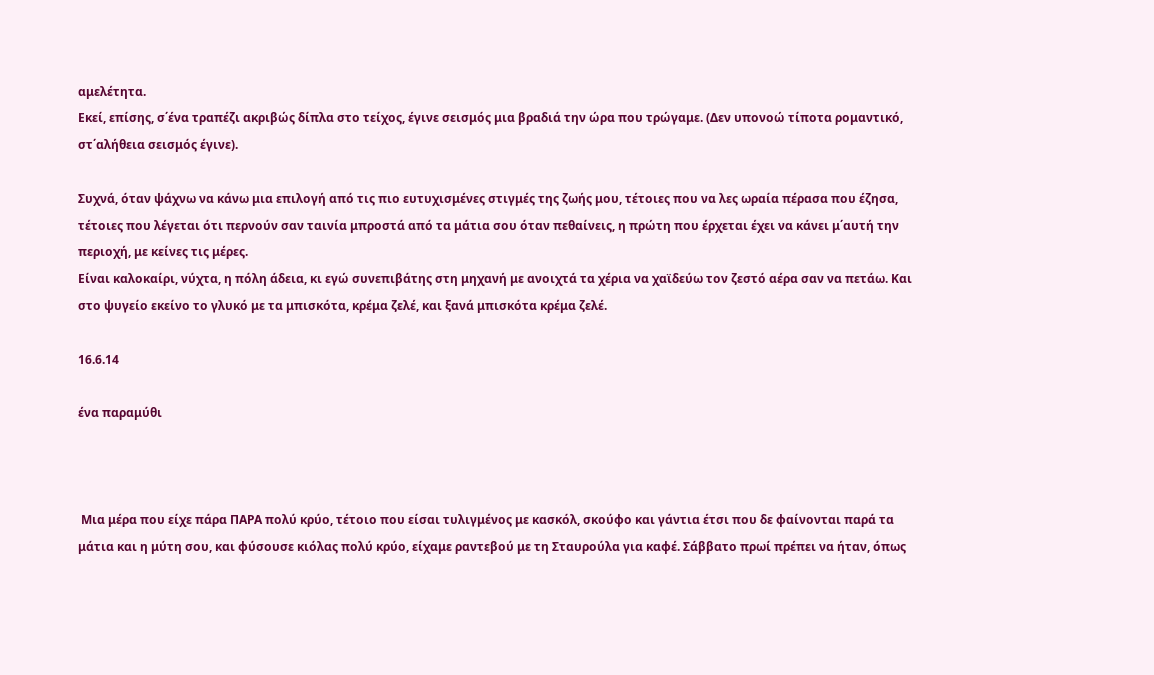αμελέτητα.
Εκεί, επίσης, σ΄ένα τραπέζι ακριβώς δίπλα στο τείχος, έγινε σεισμός μια βραδιά την ώρα που τρώγαμε. (Δεν υπονοώ τίποτα ρομαντικό, στ΄αλήθεια σεισμός έγινε).

Συχνά, όταν ψάχνω να κάνω μια επιλογή από τις πιο ευτυχισμένες στιγμές της ζωής μου, τέτοιες που να λες ωραία πέρασα που έζησα, τέτοιες που λέγεται ότι περνούν σαν ταινία μπροστά από τα μάτια σου όταν πεθαίνεις, η πρώτη που έρχεται έχει να κάνει μ΄αυτή την περιοχή, με κείνες τις μέρες.
Είναι καλοκαίρι, νύχτα, η πόλη άδεια, κι εγώ συνεπιβάτης στη μηχανή με ανοιχτά τα χέρια να χαϊδεύω τον ζεστό αέρα σαν να πετάω. Και στο ψυγείο εκείνο το γλυκό με τα μπισκότα, κρέμα ζελέ, και ξανά μπισκότα κρέμα ζελέ.

16.6.14

ένα παραμύθι



 Μια μέρα που είχε πάρα ΠΑΡΑ πολύ κρύο, τέτοιο που είσαι τυλιγμένος με κασκόλ, σκούφο και γάντια έτσι που δε φαίνονται παρά τα μάτια και η μύτη σου, και φύσουσε κιόλας πολύ κρύο, είχαμε ραντεβού με τη Σταυρούλα για καφέ. Σάββατο πρωί πρέπει να ήταν, όπως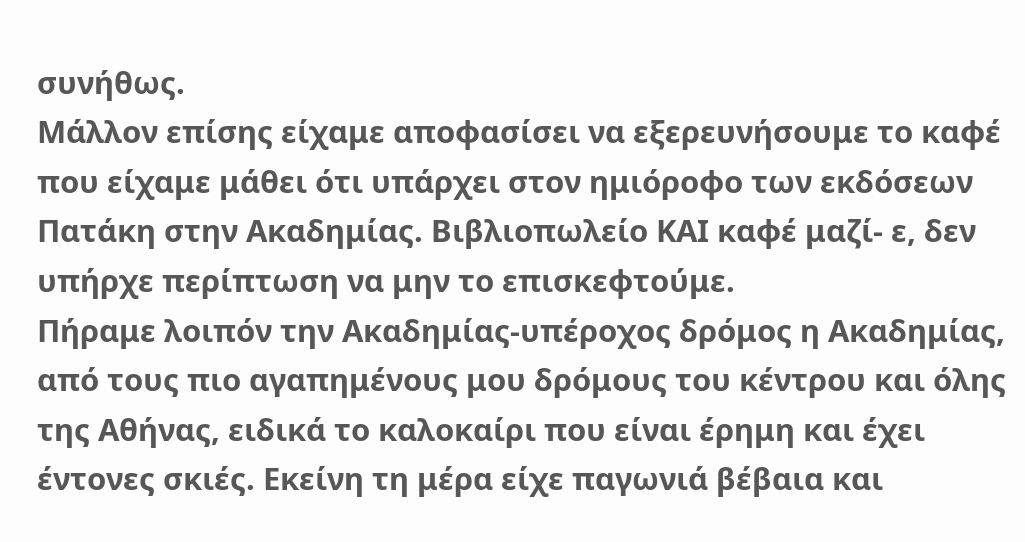συνήθως.
Μάλλον επίσης είχαμε αποφασίσει να εξερευνήσουμε το καφέ που είχαμε μάθει ότι υπάρχει στον ημιόροφο των εκδόσεων Πατάκη στην Ακαδημίας. Βιβλιοπωλείο ΚΑΙ καφέ μαζί- ε, δεν υπήρχε περίπτωση να μην το επισκεφτούμε.
Πήραμε λοιπόν την Ακαδημίας-υπέροχος δρόμος η Ακαδημίας, από τους πιο αγαπημένους μου δρόμους του κέντρου και όλης της Αθήνας, ειδικά το καλοκαίρι που είναι έρημη και έχει έντονες σκιές. Εκείνη τη μέρα είχε παγωνιά βέβαια και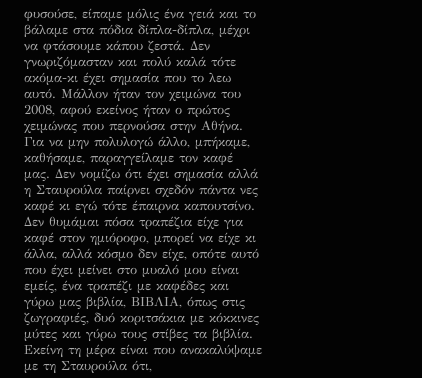φυσούσε, είπαμε μόλις ένα γειά και το βάλαμε στα πόδια δίπλα-δίπλα, μέχρι να φτάσουμε κάπου ζεστά. Δεν γνωριζόμασταν και πολύ καλά τότε ακόμα-κι έχει σημασία που το λεω αυτό. Μάλλον ήταν τον χειμώνα του 2008, αφού εκείνος ήταν ο πρώτος χειμώνας που περνούσα στην Αθήνα.
Για να μην πολυλογώ άλλο, μπήκαμε, καθήσαμε, παραγγείλαμε τον καφέ μας. Δεν νομίζω ότι έχει σημασία αλλά η Σταυρούλα παίρνει σχεδόν πάντα νες καφέ κι εγώ τότε έπαιρνα καπουτσίνο.
Δεν θυμάμαι πόσα τραπέζια είχε για καφέ στον ημιόροφο, μπορεί να είχε κι άλλα, αλλά κόσμο δεν είχε, οπότε αυτό που έχει μείνει στο μυαλό μου είναι εμείς, ένα τραπέζι με καφέδες και γύρω μας βιβλία, ΒΙΒΛΙΑ, όπως στις ζωγραφιές, δυό κοριτσάκια με κόκκινες μύτες και γύρω τους στίβες τα βιβλία.
Εκείνη τη μέρα είναι που ανακαλύψαμε με τη Σταυρούλα ότι,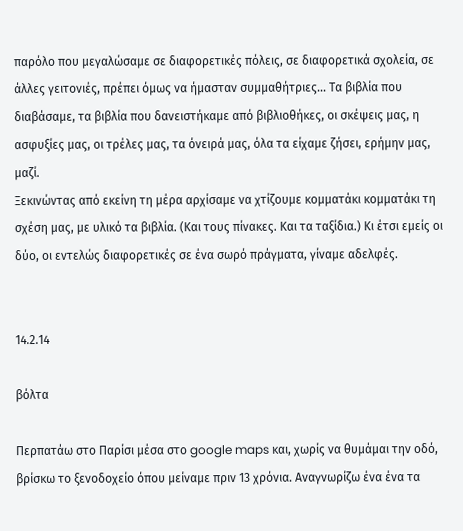παρόλο που μεγαλώσαμε σε διαφορετικές πόλεις, σε διαφορετικά σχολεία, σε άλλες γειτονιές, πρέπει όμως να ήμασταν συμμαθήτριες... Τα βιβλία που διαβάσαμε, τα βιβλία που δανειστήκαμε από βιβλιοθήκες, οι σκέψεις μας, η ασφυξίες μας, οι τρέλες μας, τα όνειρά μας, όλα τα είχαμε ζήσει, ερήμην μας, μαζί.
Ξεκινώντας από εκείνη τη μέρα αρχίσαμε να χτίζουμε κομματάκι κομματάκι τη σχέση μας, με υλικό τα βιβλία. (Και τους πίνακες. Και τα ταξίδια.) Κι έτσι εμείς οι δύο, οι εντελώς διαφορετικές σε ένα σωρό πράγματα, γίναμε αδελφές.


14.2.14

βόλτα

Περπατάω στο Παρίσι μέσα στο google maps και, χωρίς να θυμάμαι την οδό, βρίσκω το ξενοδοχείο όπου μείναμε πριν 13 χρόνια. Αναγνωρίζω ένα ένα τα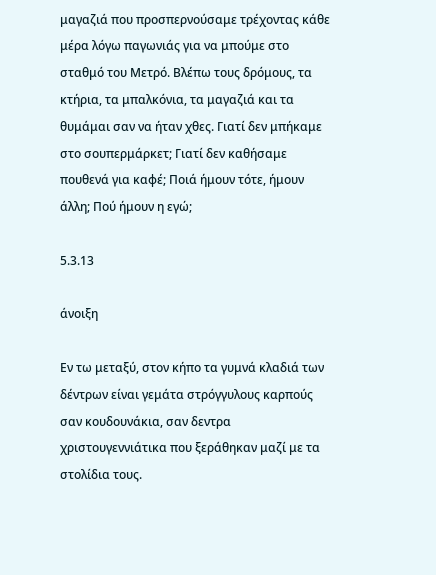μαγαζιά που προσπερνούσαμε τρέχοντας κάθε μέρα λόγω παγωνιάς για να μπούμε στο σταθμό του Μετρό. Βλέπω τους δρόμους, τα κτήρια, τα μπαλκόνια, τα μαγαζιά και τα θυμάμαι σαν να ήταν χθες. Γιατί δεν μπήκαμε στο σουπερμάρκετ; Γιατί δεν καθήσαμε πουθενά για καφέ; Ποιά ήμουν τότε, ήμουν άλλη; Πού ήμουν η εγώ;

5.3.13

άνοιξη

Εν τω μεταξύ, στον κήπο τα γυμνά κλαδιά των δέντρων είναι γεμάτα στρόγγυλους καρπούς σαν κουδουνάκια, σαν δεντρα χριστουγεννιάτικα που ξεράθηκαν μαζί με τα στολίδια τους.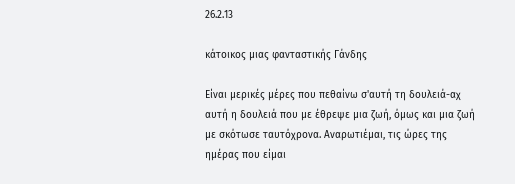26.2.13

κάτοικος μιας φανταστικής Γάνδης

Είναι μερικές μέρες που πεθαίνω σ'αυτή τη δουλειά-αχ αυτή η δουλειά που με έθρεψε μια ζωή, όμως και μια ζωή με σκότωσε ταυτόχρονα. Αναρωτιέμαι, τις ώρες της ημέρας που είμαι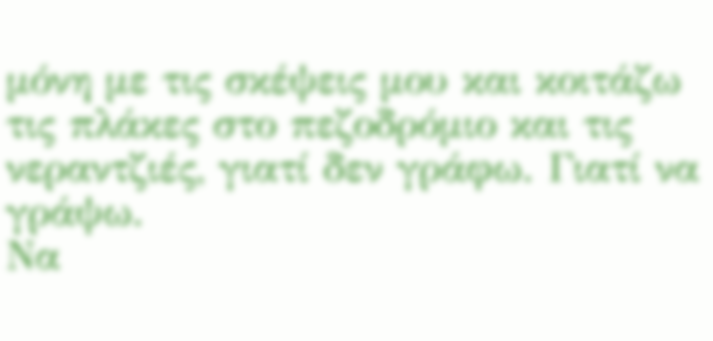μόνη με τις σκέψεις μου και κοιτάζω τις πλάκες στο πεζοδρόμιο και τις νεραντζιές, γιατί δεν γράφω. Γιατί να γράψω.
Να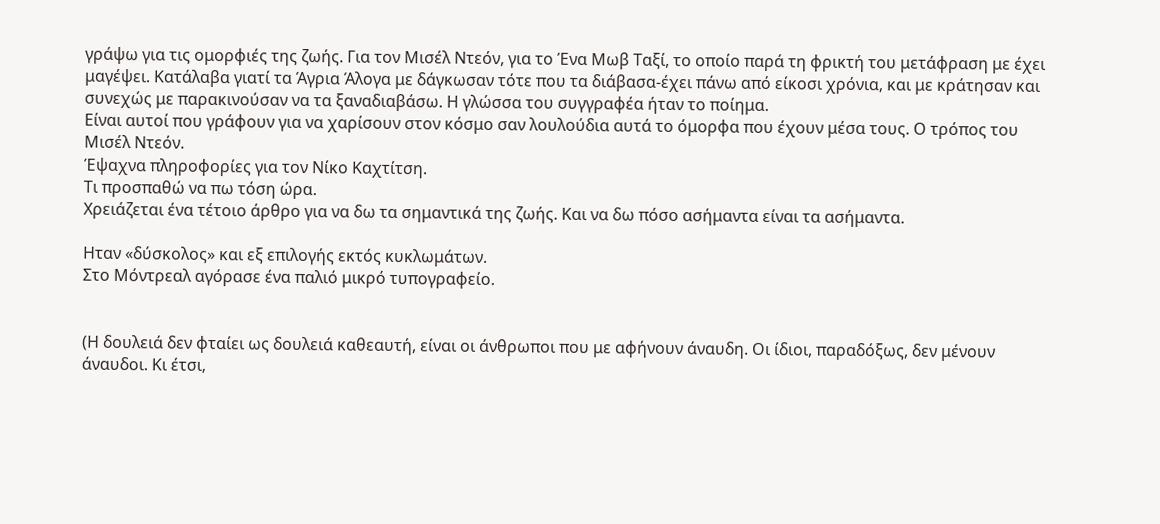γράψω για τις ομορφιές της ζωής. Για τον Μισέλ Ντεόν, για το Ένα Μωβ Ταξί, το οποίο παρά τη φρικτή του μετάφραση με έχει μαγέψει. Κατάλαβα γιατί τα Άγρια Άλογα με δάγκωσαν τότε που τα διάβασα-έχει πάνω από είκοσι χρόνια, και με κράτησαν και συνεχώς με παρακινούσαν να τα ξαναδιαβάσω. Η γλώσσα του συγγραφέα ήταν το ποίημα.
Είναι αυτοί που γράφουν για να χαρίσουν στον κόσμο σαν λουλούδια αυτά το όμορφα που έχουν μέσα τους. Ο τρόπος του Μισέλ Ντεόν.
Έψαχνα πληροφορίες για τον Νίκο Καχτίτση.
Τι προσπαθώ να πω τόση ώρα.
Χρειάζεται ένα τέτοιο άρθρο για να δω τα σημαντικά της ζωής. Και να δω πόσο ασήμαντα είναι τα ασήμαντα.

Ηταν «δύσκολος» και εξ επιλογής εκτός κυκλωμάτων.
Στο Μόντρεαλ αγόρασε ένα παλιό μικρό τυπογραφείο.


(Η δουλειά δεν φταίει ως δουλειά καθεαυτή, είναι οι άνθρωποι που με αφήνουν άναυδη. Οι ίδιοι, παραδόξως, δεν μένουν άναυδοι. Κι έτσι,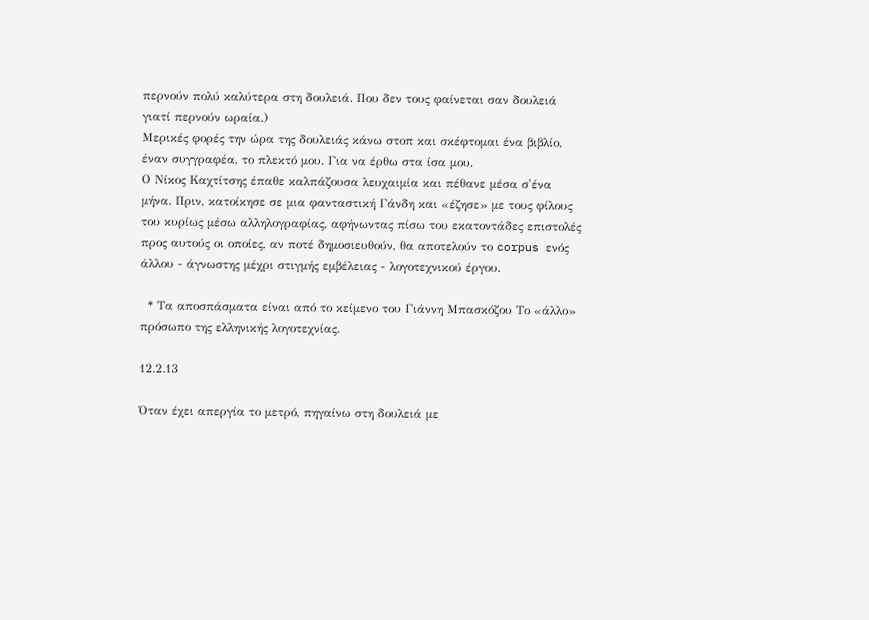περνούν πολύ καλύτερα στη δουλειά. Που δεν τους φαίνεται σαν δουλειά γιατί περνούν ωραία.)
Μερικές φορές την ώρα της δουλειάς κάνω στοπ και σκέφτομαι ένα βιβλίο, έναν συγγραφέα, το πλεκτό μου. Για να έρθω στα ίσα μου.
Ο Νίκος Καχτίτσης έπαθε καλπάζουσα λευχαιμία και πέθανε μέσα σ'ένα μήνα. Πριν, κατοίκησε σε μια φανταστική Γάνδη και «έζησε» με τους φίλους του κυρίως μέσω αλληλογραφίας, αφήνωντας πίσω του εκατοντάδες επιστολές προς αυτούς οι οποίες, αν ποτέ δημοσιευθούν, θα αποτελούν το corpus ενός άλλου - άγνωστης μέχρι στιγμής εμβέλειας - λογοτεχνικού έργου.

  * Τα αποσπάσματα είναι από το κείμενο του Γιάννη Μπασκόζου Το «άλλο» πρόσωπο της ελληνικής λογοτεχνίας.

12.2.13

Όταν έχει απεργία το μετρό, πηγαίνω στη δουλειά με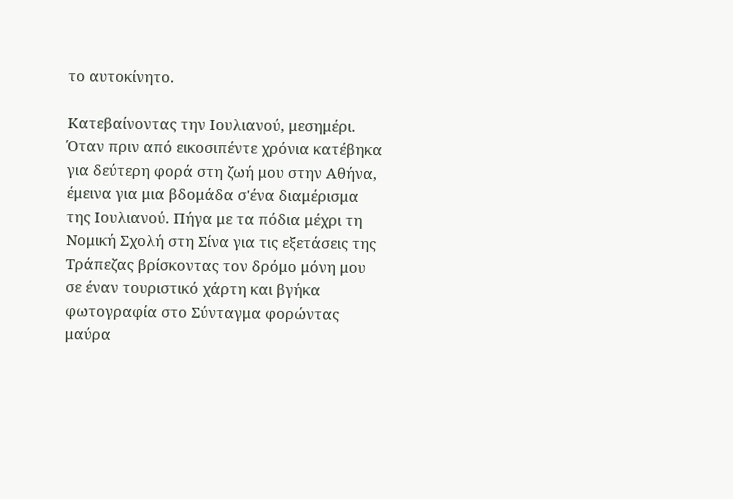το αυτοκίνητο.

Κατεβαίνοντας την Ιουλιανού, μεσημέρι. Όταν πριν από εικοσιπέντε χρόνια κατέβηκα για δεύτερη φορά στη ζωή μου στην Αθήνα, έμεινα για μια βδομάδα σ'ένα διαμέρισμα της Ιουλιανού. Πήγα με τα πόδια μέχρι τη Νομική Σχολή στη Σίνα για τις εξετάσεις της Τράπεζας βρίσκοντας τον δρόμο μόνη μου σε έναν τουριστικό χάρτη και βγήκα φωτογραφία στο Σύνταγμα φορώντας μαύρα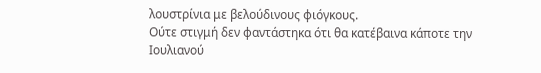λουστρίνια με βελούδινους φιόγκους.
Ούτε στιγμή δεν φαντάστηκα ότι θα κατέβαινα κάποτε την Ιουλιανού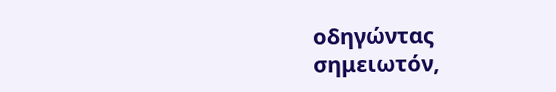οδηγώντας σημειωτόν,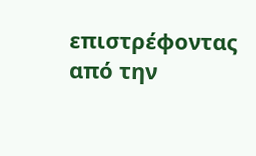επιστρέφοντας από την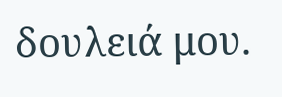δουλειά μου.